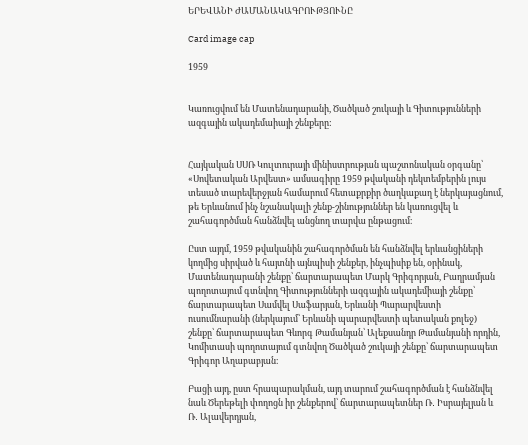ԵՐԵՎԱՆԻ ԺԱՄԱՆԱԿԱԳՐՈՒԹՅՈՒՆԸ

Card image cap

1959


Կառուցվում են Մատենադարանի, Ծածկած շուկայի և Գիտությունների ազգային ակադեմաիայի շենքերը:


Հայկական ՍՍՌ Կուլտուրայի մինիստրության պաշտոնական օրգանը՝ «Սովետական Արվեստ» ամսագիրը 1959 թվականի դեկտեմբերին լույս տեսած տարեվերջյան համարում հետաքրքիր ծաղկաքաղ է ներկայացնում, թե Երևանում ինչ նշանակալի շենք-շինություններ են կառուցվել և շահագործման հանձնվել անցնող տարվա ընթացում։

Ըստ այդմ, 1959 թվականին շահագործման են հանձնվել երևանցիների կողմից սիրված և հայտնի այնպիսի շենքեր, ինչպիսիք են, օրինակ, Մատենադարանի շենքը՝ ճարտարապետ Մարկ Գրիգորյան, Բաղրամյան պողոտայում գտնվող Գիտությունների ազգային ակադեմիայի շենքը՝ ճարտարապետ Սամվել Սաֆարյան, Երևանի Պարարվեստի ուսումնարանի (ներկայում՝ Երևանի պարարվեստի պետական քոլեջ) շենքը՝ ճարտարապետ Գևորգ Թամանյան՝ Ալեքսանդր Թամանյանի որդին, Կոմիտասի պողոտայում գտնվող Ծածկած շուկայի շենքը՝ ճարտարապետ Գրիգոր Աղաբաբյան։

Բացի այդ, ըստ հրապարակման, այդ տարում շահագործման է հանձնվել նաև Ծերեթելի փողոցն իր շենքերով՝ ճարտարապետներ Ռ․ Իսրայելյան և Ռ․ Ալավերդյան,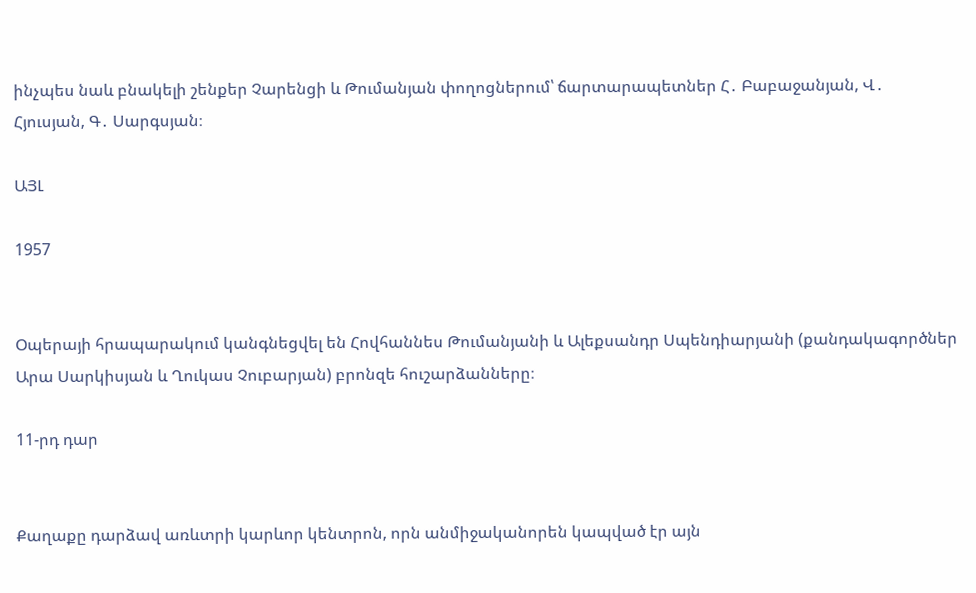ինչպես նաև բնակելի շենքեր Չարենցի և Թումանյան փողոցներում՝ ճարտարապետներ Հ․ Բաբաջանյան, Վ․ Հյուսյան, Գ․ Սարգսյան։

ԱՅԼ

1957


Օպերայի հրապարակում կանգնեցվել են Հովհաննես Թումանյանի և Ալեքսանդր Սպենդիարյանի (քանդակագործներ Արա Սարկիսյան և Ղուկաս Չուբարյան) բրոնզե հուշարձանները։

11-րդ դար


Քաղաքը դարձավ առևտրի կարևոր կենտրոն, որն անմիջականորեն կապված էր այն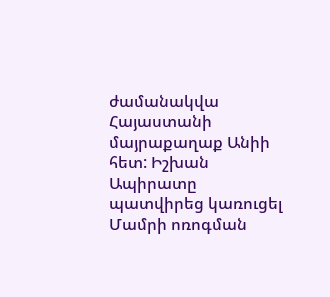ժամանակվա Հայաստանի մայրաքաղաք Անիի հետ: Իշխան Ապիրատը պատվիրեց կառուցել Մամրի ոռոգման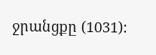ջրանցքը (1031):